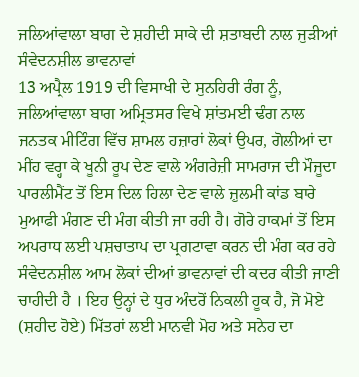ਜਲਿਆਂਵਾਲਾ ਬਾਗ ਦੇ ਸ਼ਹੀਦੀ ਸਾਕੇ ਦੀ ਸ਼ਤਾਬਦੀ ਨਾਲ ਜੁੜੀਆਂ ਸੰਵੇਦਨਸ਼ੀਲ ਭਾਵਨਾਵਾਂ
13 ਅਪ੍ਰੈਲ 1919 ਦੀ ਵਿਸਾਖੀ ਦੇ ਸੁਨਹਿਰੀ ਰੰਗ ਨੂੰ, ਜਲਿਆਂਵਾਲਾ ਬਾਗ ਅਮ੍ਰਿਤਸਰ ਵਿਖੇ ਸ਼ਾਂਤਮਈ ਢੰਗ ਨਾਲ ਜਨਤਕ ਮੀਟਿੰਗ ਵਿੱਚ ਸ਼ਾਮਲ ਹਜ਼ਾਰਾਂ ਲੋਕਾਂ ਉਪਰ, ਗੋਲੀਆਂ ਦਾ ਮੀਂਹ ਵਰ੍ਹਾ ਕੇ ਖੂਨੀ ਰੂਪ ਦੇਣ ਵਾਲੇ ਅੰਗਰੇਜ਼ੀ ਸਾਮਰਾਜ ਦੀ ਮੌਜੂਦਾ ਪਾਰਲੀਮੈਂਟ ਤੋਂ ਇਸ ਦਿਲ ਹਿਲਾ ਦੇਣ ਵਾਲੇ ਜ਼ੁਲਮੀ ਕਾਂਡ ਬਾਰੇ ਮੁਆਫੀ ਮੰਗਣ ਦੀ ਮੰਗ ਕੀਤੀ ਜਾ ਰਹੀ ਹੈ। ਗੋਰੇ ਹਾਕਮਾਂ ਤੋਂ ਇਸ ਅਪਰਾਧ ਲਈ ਪਸ਼ਚਾਤਾਪ ਦਾ ਪ੍ਰਗਟਾਵਾ ਕਰਨ ਦੀ ਮੰਗ ਕਰ ਰਹੇ ਸੰਵੇਦਨਸ਼ੀਲ ਆਮ ਲੋਕਾਂ ਦੀਆਂ ਭਾਵਨਾਵਾਂ ਦੀ ਕਦਰ ਕੀਤੀ ਜਾਣੀ ਚਾਹੀਦੀ ਹੈ । ਇਹ ਉਨ੍ਹਾਂ ਦੇ ਧੁਰ ਅੰਦਰੋਂ ਨਿਕਲੀ ਹੂਕ ਹੈ, ਜੋ ਮੋਏ (ਸ਼ਹੀਦ ਹੋਏ) ਮਿੱਤਰਾਂ ਲਈ ਮਾਨਵੀ ਮੋਹ ਅਤੇ ਸਨੇਹ ਦਾ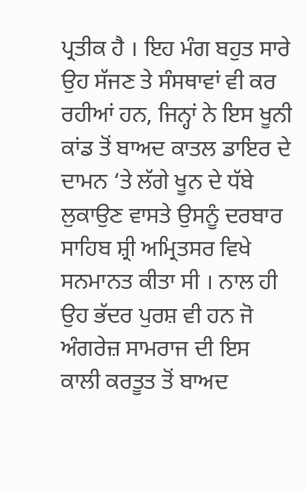ਪ੍ਰਤੀਕ ਹੈ । ਇਹ ਮੰਗ ਬਹੁਤ ਸਾਰੇ ਉਹ ਸੱਜਣ ਤੇ ਸੰਸਥਾਵਾਂ ਵੀ ਕਰ ਰਹੀਆਂ ਹਨ, ਜਿਨ੍ਹਾਂ ਨੇ ਇਸ ਖੂਨੀ ਕਾਂਡ ਤੋਂ ਬਾਅਦ ਕਾਤਲ ਡਾਇਰ ਦੇ ਦਾਮਨ ‘ਤੇ ਲੱਗੇ ਖੂਨ ਦੇ ਧੱਬੇ ਲੁਕਾਉਣ ਵਾਸਤੇ ਉਸਨੂੰ ਦਰਬਾਰ ਸਾਹਿਬ ਸ਼੍ਰੀ ਅਮ੍ਰਿਤਸਰ ਵਿਖੇ ਸਨਮਾਨਤ ਕੀਤਾ ਸੀ । ਨਾਲ ਹੀ ਉਹ ਭੱਦਰ ਪੁਰਸ਼ ਵੀ ਹਨ ਜੋ ਅੰਗਰੇਜ਼ ਸਾਮਰਾਜ ਦੀ ਇਸ ਕਾਲੀ ਕਰਤੂਤ ਤੋਂ ਬਾਅਦ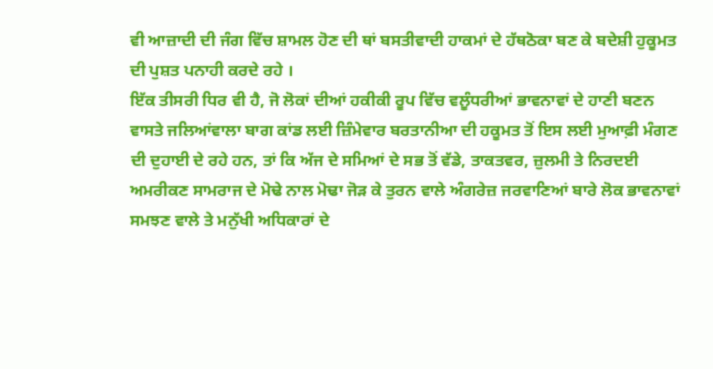ਵੀ ਆਜ਼ਾਦੀ ਦੀ ਜੰਗ ਵਿੱਚ ਸ਼ਾਮਲ ਹੋਣ ਦੀ ਥਾਂ ਬਸਤੀਵਾਦੀ ਹਾਕਮਾਂ ਦੇ ਹੱਥਠੋਕਾ ਬਣ ਕੇ ਬਦੇਸ਼ੀ ਹੁਕੂਮਤ ਦੀ ਪੁਸ਼ਤ ਪਨਾਹੀ ਕਰਦੇ ਰਹੇ ।
ਇੱਕ ਤੀਸਰੀ ਧਿਰ ਵੀ ਹੈ, ਜੋ ਲੋਕਾਂ ਦੀਆਂ ਹਕੀਕੀ ਰੂਪ ਵਿੱਚ ਵਲੂੰਧਰੀਆਂ ਭਾਵਨਾਵਾਂ ਦੇ ਹਾਣੀ ਬਣਨ ਵਾਸਤੇ ਜਲਿਆਂਵਾਲਾ ਬਾਗ ਕਾਂਡ ਲਈ ਜ਼ਿੰਮੇਵਾਰ ਬਰਤਾਨੀਆ ਦੀ ਹਕੂਮਤ ਤੋਂ ਇਸ ਲਈ ਮੁਆਫ਼ੀ ਮੰਗਣ ਦੀ ਦੁਹਾਈ ਦੇ ਰਹੇ ਹਨ, ਤਾਂ ਕਿ ਅੱਜ ਦੇ ਸਮਿਆਂ ਦੇ ਸਭ ਤੋਂ ਵੱਡੇ, ਤਾਕਤਵਰ, ਜ਼ੁਲਮੀ ਤੇ ਨਿਰਦਈ ਅਮਰੀਕਣ ਸਾਮਰਾਜ ਦੇ ਮੋਢੇ ਨਾਲ ਮੋਢਾ ਜੋੜ ਕੇ ਤੁਰਨ ਵਾਲੇ ਅੰਗਰੇਜ਼ ਜਰਵਾਣਿਆਂ ਬਾਰੇ ਲੋਕ ਭਾਵਨਾਵਾਂ ਸਮਝਣ ਵਾਲੇ ਤੇ ਮਨੁੱਖੀ ਅਧਿਕਾਰਾਂ ਦੇ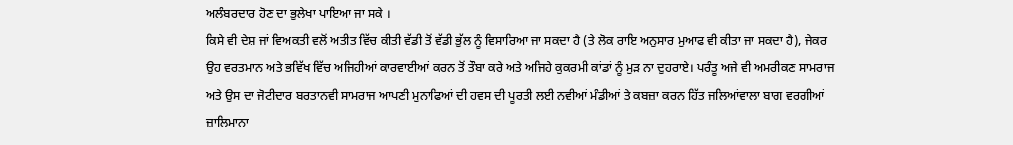ਅਲੰਬਰਦਾਰ ਹੋਣ ਦਾ ਭੁਲੇਖਾ ਪਾਇਆ ਜਾ ਸਕੇ ।
ਕਿਸੇ ਵੀ ਦੇਸ਼ ਜਾਂ ਵਿਅਕਤੀ ਵਲੋਂ ਅਤੀਤ ਵਿੱਚ ਕੀਤੀ ਵੱਡੀ ਤੋਂ ਵੱਡੀ ਭੁੱਲ ਨੂੰ ਵਿਸਾਰਿਆ ਜਾ ਸਕਦਾ ਹੈ (ਤੇ ਲੋਕ ਰਾਇ ਅਨੁਸਾਰ ਮੁਆਫ ਵੀ ਕੀਤਾ ਜਾ ਸਕਦਾ ਹੈ), ਜੇਕਰ ਉਹ ਵਰਤਮਾਨ ਅਤੇ ਭਵਿੱਖ ਵਿੱਚ ਅਜਿਹੀਆਂ ਕਾਰਵਾਈਆਂ ਕਰਨ ਤੋਂ ਤੌਬਾ ਕਰੇ ਅਤੇ ਅਜਿਹੇ ਕੁਕਰਮੀ ਕਾਂਡਾਂ ਨੂੰ ਮੁੜ ਨਾ ਦੁਹਰਾਏ। ਪਰੰਤੂ ਅਜੇ ਵੀ ਅਮਰੀਕਣ ਸਾਮਰਾਜ ਅਤੇ ਉਸ ਦਾ ਜੋਟੀਦਾਰ ਬਰਤਾਨਵੀ ਸਾਮਰਾਜ ਆਪਣੀ ਮੁਨਾਫਿਆਂ ਦੀ ਹਵਸ ਦੀ ਪੂਰਤੀ ਲਈ ਨਵੀਆਂ ਮੰਡੀਆਂ ਤੇ ਕਬਜ਼ਾ ਕਰਨ ਹਿੱਤ ਜਲਿਆਂਵਾਲਾ ਬਾਗ ਵਰਗੀਆਂ ਜ਼ਾਲਿਮਾਨਾ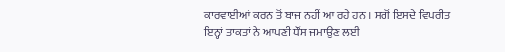ਕਾਰਵਾਈਆਂ ਕਰਨ ਤੋਂ ਬਾਜ ਨਹੀਂ ਆ ਰਹੇ ਹਨ । ਸਗੋਂ ਇਸਦੇ ਵਿਪਰੀਤ ਇਨ੍ਹਾਂ ਤਾਕਤਾਂ ਨੇ ਆਪਣੀ ਧੌਂਸ ਜਮਾਉਣ ਲਈ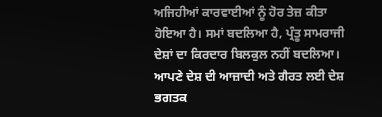ਅਜਿਹੀਆਂ ਕਾਰਵਾਈਆਂ ਨੂੰ ਹੋਰ ਤੇਜ਼ ਕੀਤਾ ਹੋਇਆ ਹੈ। ਸਮਾਂ ਬਦਲਿਆ ਹੈ, ਪ੍ਰੰਤੂ ਸਾਮਰਾਜੀ ਦੇਸ਼ਾਂ ਦਾ ਕਿਰਦਾਰ ਬਿਲਕੁਲ ਨਹੀਂ ਬਦਲਿਆ। ਆਪਣੇ ਦੇਸ਼ ਦੀ ਆਜ਼ਾਦੀ ਅਤੇ ਗੈਰਤ ਲਈ ਦੇਸ਼ ਭਗਤਕ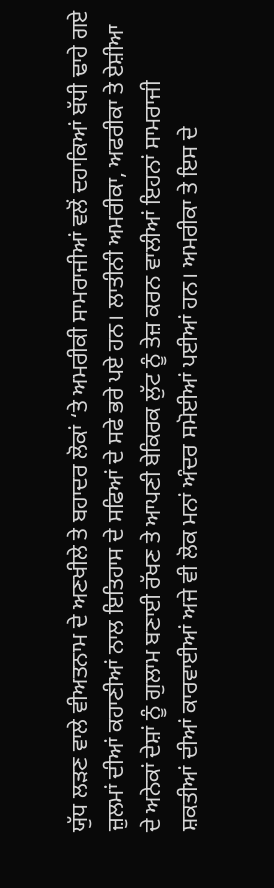ਯੁੱਧ ਲੜਣ ਵਾਲੇ ਵੀਅਤਨਾਮ ਦੇ ਅਣਖੀਲੇ ਤੇ ਬਹਾਦਰ ਲੋਕਾਂ ‘ਤੇ ਅਮਰੀਕੀ ਸਾਮਰਾਜੀਆਂ ਵਲੋਂ ਦਹਾਕਿਆਂ ਬੱਧੀ ਢਾਹੇ ਗਏ ਜ਼ੁਲਮਾਂ ਦੀਆਂ ਕਹਾਣੀਆਂ ਨਾਲ ਇਤਿਹਾਸ ਦੇ ਸਫਿਆਂ ਦੇ ਸਫੇ ਭਰੇ ਪਏ ਹਨ। ਲਾਤੀਨੀ ਅਮਰੀਕਾ, ਅਫਰੀਕਾ ਤੇ ਏਸ਼ੀਆ ਦੇ ਅਨੇਕਾਂ ਦੇਸ਼ਾਂ ਨੂੰ ਗੁਲਾਮ ਬਣਾਈ ਰੱਖਣ ਤੇ ਆਪਣੀ ਬੇਕਿਰਕ ਲੁੱਟ ਨੂੰ ਤੇਜ਼ ਕਰਨ ਵਾਲੀਆਂ ਇਹਨਾਂ ਸਾਮਰਾਜੀ ਸ਼ਕਤੀਆਂ ਦੀਆਂ ਕਾਰਵਾਈਆਂ ਅਜੇ ਵੀ ਲੋਕ ਮਨਾਂ ਅੰਦਰ ਸਮੋਈਆਂ ਪਈਆਂ ਹਨ। ਅਮਰੀਕਾ ਤੇ ਇਸ ਦੇ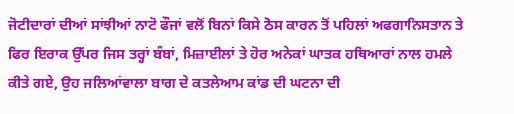ਜੋਟੀਦਾਰਾਂ ਦੀਆਂ ਸਾਂਝੀਆਂ ਨਾਟੋ ਫੌਜਾਂ ਵਲੋਂ ਬਿਨਾਂ ਕਿਸੇ ਠੋਸ ਕਾਰਨ ਤੋਂ ਪਹਿਲਾਂ ਅਫਗਾਨਿਸਤਾਨ ਤੇ ਫਿਰ ਇਰਾਕ ਉੱਪਰ ਜਿਸ ਤਰ੍ਹਾਂ ਬੰਬਾਂ, ਮਿਜ਼ਾਈਲਾਂ ਤੇ ਹੋਰ ਅਨੇਕਾਂ ਘਾਤਕ ਹਥਿਆਰਾਂ ਨਾਲ ਹਮਲੇ ਕੀਤੇ ਗਏ, ਉਹ ਜਲਿਆਂਵਾਲਾ ਬਾਗ ਦੇ ਕਤਲੇਆਮ ਕਾਂਡ ਦੀ ਘਟਨਾ ਦੀ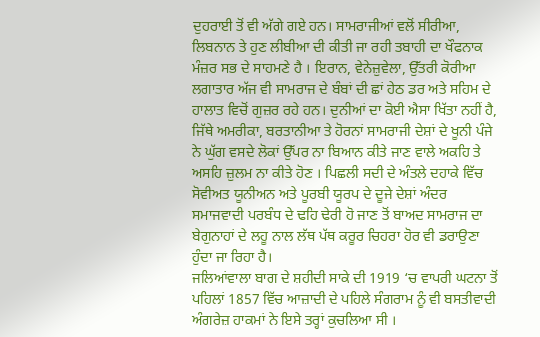ਦੁਹਰਾਈ ਤੋਂ ਵੀ ਅੱਗੇ ਗਏ ਹਨ। ਸਾਮਰਾਜੀਆਂ ਵਲੋਂ ਸੀਰੀਆ, ਲਿਬਨਾਨ ਤੇ ਹੁਣ ਲੀਬੀਆ ਦੀ ਕੀਤੀ ਜਾ ਰਹੀ ਤਬਾਹੀ ਦਾ ਖੌਫਨਾਕ ਮੰਜ਼ਰ ਸਭ ਦੇ ਸਾਹਮਣੇ ਹੈ । ਇਰਾਨ, ਵੇਨੇਜ਼ੁਵੇਲਾ, ਉੱਤਰੀ ਕੋਰੀਆ ਲਗਾਤਾਰ ਅੱਜ ਵੀ ਸਾਮਰਾਜ ਦੇ ਬੰਬਾਂ ਦੀ ਛਾਂ ਹੇਠ ਡਰ ਅਤੇ ਸਹਿਮ ਦੇ ਹਾਲਾਤ ਵਿਚੋਂ ਗੁਜ਼ਰ ਰਹੇ ਹਨ। ਦੁਨੀਆਂ ਦਾ ਕੋਈ ਐਸਾ ਖਿੱਤਾ ਨਹੀਂ ਹੈ, ਜਿੱਥੇ ਅਮਰੀਕਾ, ਬਰਤਾਨੀਆ ਤੇ ਹੋਰਨਾਂ ਸਾਮਰਾਜੀ ਦੇਸ਼ਾਂ ਦੇ ਖੂਨੀ ਪੰਜੇ ਨੇ ਘੁੱਗ ਵਸਦੇ ਲੋਕਾਂ ਉੱਪਰ ਨਾ ਬਿਆਨ ਕੀਤੇ ਜਾਣ ਵਾਲੇ ਅਕਹਿ ਤੇ ਅਸਹਿ ਜ਼ੁਲਮ ਨਾ ਕੀਤੇ ਹੋਣ । ਪਿਛਲੀ ਸਦੀ ਦੇ ਅੰਤਲੇ ਦਹਾਕੇ ਵਿੱਚ ਸੋਵੀਅਤ ਯੂਨੀਅਨ ਅਤੇ ਪੂਰਬੀ ਯੂਰਪ ਦੇ ਦੂਜੇ ਦੇਸ਼ਾਂ ਅੰਦਰ ਸਮਾਜਵਾਦੀ ਪਰਬੰਧ ਦੇ ਢਹਿ ਢੇਰੀ ਹੋ ਜਾਣ ਤੋਂ ਬਾਅਦ ਸਾਮਰਾਜ ਦਾ ਬੇਗੁਨਾਹਾਂ ਦੇ ਲਹੂ ਨਾਲ ਲੱਥ ਪੱਥ ਕਰੂਰ ਚਿਹਰਾ ਹੋਰ ਵੀ ਡਰਾਉਣਾ ਹੁੰਦਾ ਜਾ ਰਿਹਾ ਹੈ।
ਜਲਿਆਂਵਾਲਾ ਬਾਗ ਦੇ ਸ਼ਹੀਦੀ ਸਾਕੇ ਦੀ 1919 ‘ਚ ਵਾਪਰੀ ਘਟਨਾ ਤੋਂ ਪਹਿਲਾਂ 1857 ਵਿੱਚ ਆਜ਼ਾਦੀ ਦੇ ਪਹਿਲੇ ਸੰਗਰਾਮ ਨੂੰ ਵੀ ਬਸਤੀਵਾਦੀ ਅੰਗਰੇਜ਼ ਹਾਕਮਾਂ ਨੇ ਇਸੇ ਤਰ੍ਹਾਂ ਕੁਚਲਿਆ ਸੀ ।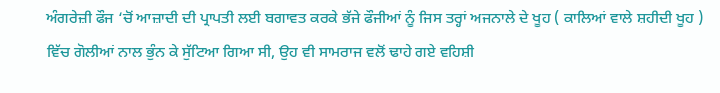ਅੰਗਰੇਜ਼ੀ ਫੌਜ ‘ਚੋਂ ਆਜ਼ਾਦੀ ਦੀ ਪ੍ਰਾਪਤੀ ਲਈ ਬਗਾਵਤ ਕਰਕੇ ਭੱਜੇ ਫੌਜੀਆਂ ਨੂੰ ਜਿਸ ਤਰ੍ਹਾਂ ਅਜਨਾਲੇ ਦੇ ਖੂਹ ( ਕਾਲਿਆਂ ਵਾਲੇ ਸ਼ਹੀਦੀ ਖੂਹ ) ਵਿੱਚ ਗੋਲੀਆਂ ਨਾਲ ਭੁੰਨ ਕੇ ਸੁੱਟਿਆ ਗਿਆ ਸੀ, ਉਹ ਵੀ ਸਾਮਰਾਜ ਵਲੋਂ ਢਾਹੇ ਗਏ ਵਹਿਸ਼ੀ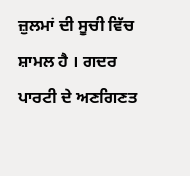ਜ਼ੁਲਮਾਂ ਦੀ ਸੂਚੀ ਵਿੱਚ ਸ਼ਾਮਲ ਹੈ । ਗਦਰ ਪਾਰਟੀ ਦੇ ਅਣਗਿਣਤ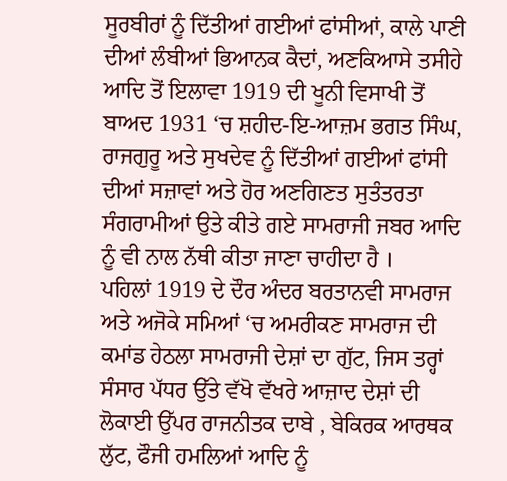ਸੂਰਬੀਰਾਂ ਨੂੰ ਦਿੱਤੀਆਂ ਗਈਆਂ ਫਾਂਸੀਆਂ, ਕਾਲੇ ਪਾਣੀ ਦੀਆਂ ਲੰਬੀਆਂ ਭਿਆਨਕ ਕੈਦਾਂ, ਅਣਕਿਆਸੇ ਤਸੀਹੇ ਆਦਿ ਤੋਂ ਇਲਾਵਾ 1919 ਦੀ ਖੂਨੀ ਵਿਸਾਖੀ ਤੋਂ ਬਾਅਦ 1931 ‘ਚ ਸ਼ਹੀਦ-ਇ-ਆਜ਼ਮ ਭਗਤ ਸਿੰਘ, ਰਾਜਗੁਰੂ ਅਤੇ ਸੁਖਦੇਵ ਨੂੰ ਦਿੱਤੀਆਂ ਗਈਆਂ ਫਾਂਸੀ ਦੀਆਂ ਸਜ਼ਾਵਾਂ ਅਤੇ ਹੋਰ ਅਣਗਿਣਤ ਸੁਤੰਤਰਤਾ ਸੰਗਰਾਮੀਆਂ ਉਤੇ ਕੀਤੇ ਗਏ ਸਾਮਰਾਜੀ ਜਬਰ ਆਦਿ ਨੂੰ ਵੀ ਨਾਲ ਨੱਥੀ ਕੀਤਾ ਜਾਣਾ ਚਾਹੀਦਾ ਹੈ ।
ਪਹਿਲਾਂ 1919 ਦੇ ਦੌਰ ਅੰਦਰ ਬਰਤਾਨਵੀ ਸਾਮਰਾਜ ਅਤੇ ਅਜੋਕੇ ਸਮਿਆਂ ‘ਚ ਅਮਰੀਕਣ ਸਾਮਰਾਜ ਦੀ ਕਮਾਂਡ ਹੇਠਲਾ ਸਾਮਰਾਜੀ ਦੇਸ਼ਾਂ ਦਾ ਗੁੱਟ, ਜਿਸ ਤਰ੍ਹਾਂ ਸੰਸਾਰ ਪੱਧਰ ਉੱਤੇ ਵੱਖੋ ਵੱਖਰੇ ਆਜ਼ਾਦ ਦੇਸ਼ਾਂ ਦੀ ਲੋਕਾਈ ਉੱਪਰ ਰਾਜਨੀਤਕ ਦਾਬੇ , ਬੇਕਿਰਕ ਆਰਥਕ ਲੁੱਟ, ਫੌਜੀ ਹਮਲਿਆਂ ਆਦਿ ਨੂੰ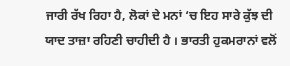ਜਾਰੀ ਰੱਖ ਰਿਹਾ ਹੈ, ਲੋਕਾਂ ਦੇ ਮਨਾਂ ‘ਚ ਇਹ ਸਾਰੇ ਕੁੱਝ ਦੀ ਯਾਦ ਤਾਜ਼ਾ ਰਹਿਣੀ ਚਾਹੀਦੀ ਹੈ । ਭਾਰਤੀ ਹੁਕਮਰਾਨਾਂ ਵਲੋਂ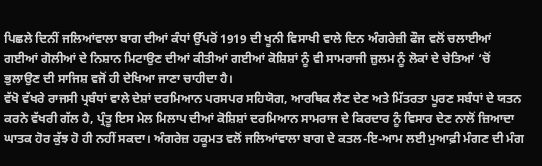ਪਿਛਲੇ ਦਿਨੀਂ ਜਲਿਆਂਵਾਲਾ ਬਾਗ ਦੀਆਂ ਕੰਧਾਂ ਉੱਪਰੋਂ 1919 ਦੀ ਖੂਨੀ ਵਿਸਾਖੀ ਵਾਲੇ ਦਿਨ ਅੰਗਰੇਜ਼ੀ ਫੌਜ ਵਲੋਂ ਚਲਾਈਆਂ ਗਈਆਂ ਗੋਲੀਆਂ ਦੇ ਨਿਸ਼ਾਨ ਮਿਟਾਉਣ ਦੀਆਂ ਕੀਤੀਆਂ ਗਈਆਂ ਕੋਸ਼ਿਸ਼ਾਂ ਨੂੰ ਵੀ ਸਾਮਰਾਜੀ ਜ਼ੁਲਮ ਨੂੰ ਲੋਕਾਂ ਦੇ ਚੇਤਿਆਂ ‘ਚੋਂ ਭੁਲਾਉਣ ਦੀ ਸਾਜਿਸ਼ ਵਜੋਂ ਹੀ ਦੇਖਿਆ ਜਾਣਾ ਚਾਹੀਦਾ ਹੈ।
ਵੱਖੋ ਵੱਖਰੇ ਰਾਜਸੀ ਪ੍ਰਬੰਧਾਂ ਵਾਲੇ ਦੇਸ਼ਾਂ ਦਰਮਿਆਨ ਪਰਸਪਰ ਸਹਿਯੋਗ, ਆਰਥਿਕ ਲੈਣ ਦੇਣ ਅਤੇ ਮਿੱਤਰਤਾ ਪੂਰਣ ਸਬੰਧਾਂ ਦੇ ਯਤਨ ਕਰਨੇ ਵੱਖਰੀ ਗੱਲ ਹੈ, ਪ੍ਰੰਤੂ ਇਸ ਮੇਲ ਮਿਲਾਪ ਦੀਆਂ ਕੋਸ਼ਿਸ਼ਾਂ ਦਰਮਿਆਨ ਸਾਮਰਾਜ ਦੇ ਕਿਰਦਾਰ ਨੂੰ ਵਿਸਾਰ ਦੇਣ ਨਾਲੋਂ ਜ਼ਿਆਦਾ ਘਾਤਕ ਹੋਰ ਕੁੱਝ ਹੋ ਹੀ ਨਹੀਂ ਸਕਦਾ। ਅੰਗਰੇਜ਼ ਹਕੂਮਤ ਵਲੋਂ ਜਲਿਆਂਵਾਲਾ ਬਾਗ ਦੇ ਕਤਲ-ਇ-ਆਮ ਲਈ ਮੁਆਫ਼ੀ ਮੰਗਣ ਦੀ ਮੰਗ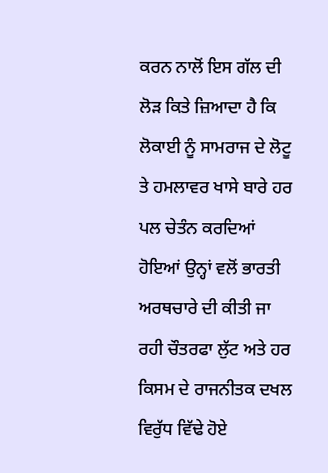ਕਰਨ ਨਾਲੋਂ ਇਸ ਗੱਲ ਦੀ ਲੋੜ ਕਿਤੇ ਜ਼ਿਆਦਾ ਹੈ ਕਿ ਲੋਕਾਈ ਨੂੰ ਸਾਮਰਾਜ ਦੇ ਲੋਟੂ ਤੇ ਹਮਲਾਵਰ ਖਾਸੇ ਬਾਰੇ ਹਰ ਪਲ ਚੇਤੰਨ ਕਰਦਿਆਂ ਹੋਇਆਂ ਉਨ੍ਹਾਂ ਵਲੋਂ ਭਾਰਤੀ ਅਰਥਚਾਰੇ ਦੀ ਕੀਤੀ ਜਾ ਰਹੀ ਚੌਤਰਫਾ ਲੁੱਟ ਅਤੇ ਹਰ ਕਿਸਮ ਦੇ ਰਾਜਨੀਤਕ ਦਖਲ ਵਿਰੁੱਧ ਵਿੱਢੇ ਹੋਏ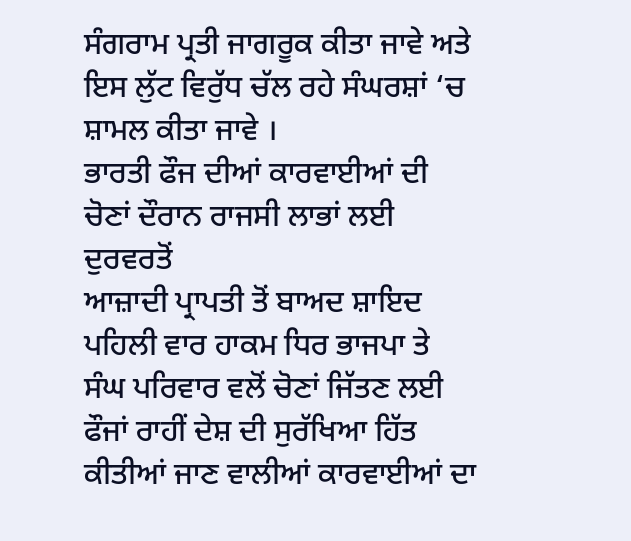ਸੰਗਰਾਮ ਪ੍ਰਤੀ ਜਾਗਰੂਕ ਕੀਤਾ ਜਾਵੇ ਅਤੇ ਇਸ ਲੁੱਟ ਵਿਰੁੱਧ ਚੱਲ ਰਹੇ ਸੰਘਰਸ਼ਾਂ ‘ਚ ਸ਼ਾਮਲ ਕੀਤਾ ਜਾਵੇ ।
ਭਾਰਤੀ ਫੌਜ ਦੀਆਂ ਕਾਰਵਾਈਆਂ ਦੀ ਚੋਣਾਂ ਦੌਰਾਨ ਰਾਜਸੀ ਲਾਭਾਂ ਲਈ ਦੁਰਵਰਤੋਂ
ਆਜ਼ਾਦੀ ਪ੍ਰਾਪਤੀ ਤੋਂ ਬਾਅਦ ਸ਼ਾਇਦ ਪਹਿਲੀ ਵਾਰ ਹਾਕਮ ਧਿਰ ਭਾਜਪਾ ਤੇ ਸੰਘ ਪਰਿਵਾਰ ਵਲੋਂ ਚੋਣਾਂ ਜਿੱਤਣ ਲਈ ਫੌਜਾਂ ਰਾਹੀਂ ਦੇਸ਼ ਦੀ ਸੁਰੱਖਿਆ ਹਿੱਤ ਕੀਤੀਆਂ ਜਾਣ ਵਾਲੀਆਂ ਕਾਰਵਾਈਆਂ ਦਾ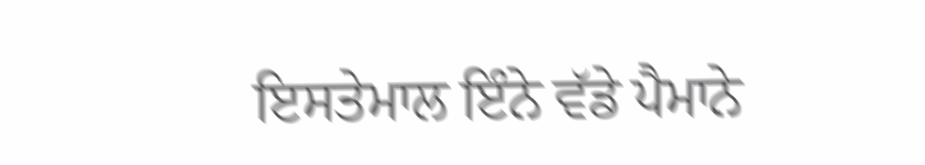ਇਸਤੇਮਾਲ ਇੰਨੇ ਵੱਡੇ ਪੈਮਾਨੇ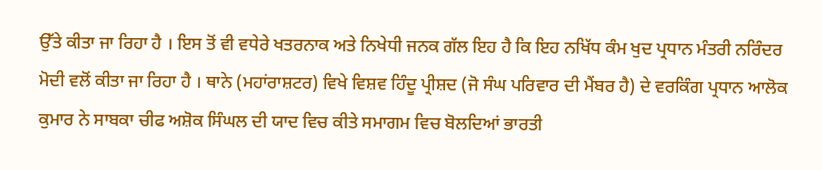ਉੱਤੇ ਕੀਤਾ ਜਾ ਰਿਹਾ ਹੈ । ਇਸ ਤੋਂ ਵੀ ਵਧੇਰੇ ਖਤਰਨਾਕ ਅਤੇ ਨਿਖੇਧੀ ਜਨਕ ਗੱਲ ਇਹ ਹੈ ਕਿ ਇਹ ਨਖਿੱਧ ਕੰਮ ਖੁਦ ਪ੍ਰਧਾਨ ਮੰਤਰੀ ਨਰਿੰਦਰ ਮੋਦੀ ਵਲੋਂ ਕੀਤਾ ਜਾ ਰਿਹਾ ਹੈ । ਥਾਨੇ (ਮਹਾਂਰਾਸ਼ਟਰ) ਵਿਖੇ ਵਿਸ਼ਵ ਹਿੰਦੂ ਪ੍ਰੀਸ਼ਦ (ਜੋ ਸੰਘ ਪਰਿਵਾਰ ਦੀ ਮੈਂਬਰ ਹੈ) ਦੇ ਵਰਕਿੰਗ ਪ੍ਰਧਾਨ ਆਲੋਕ ਕੁਮਾਰ ਨੇ ਸਾਬਕਾ ਚੀਫ ਅਸ਼ੋਕ ਸਿੰਘਲ ਦੀ ਯਾਦ ਵਿਚ ਕੀਤੇ ਸਮਾਗਮ ਵਿਚ ਬੋਲਦਿਆਂ ਭਾਰਤੀ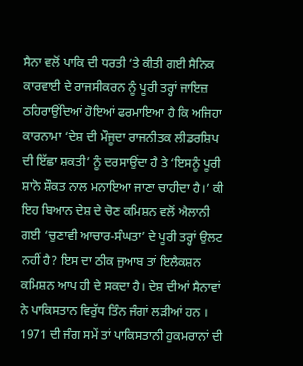ਸੈਨਾ ਵਲੋਂ ਪਾਕਿ ਦੀ ਧਰਤੀ ‘ਤੇ ਕੀਤੀ ਗਈ ਸੈਨਿਕ ਕਾਰਵਾਈ ਦੇ ਰਾਜਸੀਕਰਨ ਨੂੰ ਪੂਰੀ ਤਰ੍ਹਾਂ ਜਾਇਜ਼ ਠਹਿਰਾਉਂਦਿਆਂ ਹੋਇਆਂ ਫਰਮਾਇਆ ਹੈ ਕਿ ਅਜਿਹਾ ਕਾਰਨਾਮਾ ‘ਦੇਸ਼ ਦੀ ਮੌਜੂਦਾ ਰਾਜਨੀਤਕ ਲੀਡਰਸ਼ਿਪ ਦੀ ਇੱਛਾ ਸ਼ਕਤੀ’ ਨੂੰ ਦਰਸਾਉਂਦਾ ਹੈ ਤੇ ‘ਇਸਨੂੰ ਪੂਰੀ ਸ਼ਾਨੋ ਸ਼ੌਕਤ ਨਾਲ ਮਨਾਇਆ ਜਾਣਾ ਚਾਹੀਦਾ ਹੈ।’ ਕੀ ਇਹ ਬਿਆਨ ਦੇਸ਼ ਦੇ ਚੋਣ ਕਮਿਸ਼ਨ ਵਲੋਂ ਐਲਾਨੀ ਗਈ ‘ਚੁਣਾਵੀ ਆਚਾਰ-ਸੰਘਤਾ’ ਦੇ ਪੂਰੀ ਤਰ੍ਹਾਂ ਉਲਟ ਨਹੀਂ ਹੈ? ਇਸ ਦਾ ਠੀਕ ਜੁਆਬ ਤਾਂ ਇਲੈਕਸ਼ਨ ਕਮਿਸ਼ਨ ਆਪ ਹੀ ਦੇ ਸਕਦਾ ਹੈ। ਦੇਸ਼ ਦੀਆਂ ਸੈਨਾਵਾਂ ਨੇ ਪਾਕਿਸਤਾਨ ਵਿਰੁੱਧ ਤਿੰਨ ਜੰਗਾਂ ਲੜੀਆਂ ਹਨ । 1971 ਦੀ ਜੰਗ ਸਮੇਂ ਤਾਂ ਪਾਕਿਸਤਾਨੀ ਹੁਕਮਰਾਨਾਂ ਦੀ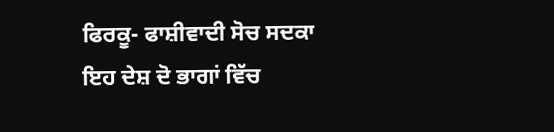ਫਿਰਕੂ- ਫਾਸ਼ੀਵਾਦੀ ਸੋਚ ਸਦਕਾ ਇਹ ਦੇਸ਼ ਦੋ ਭਾਗਾਂ ਵਿੱਚ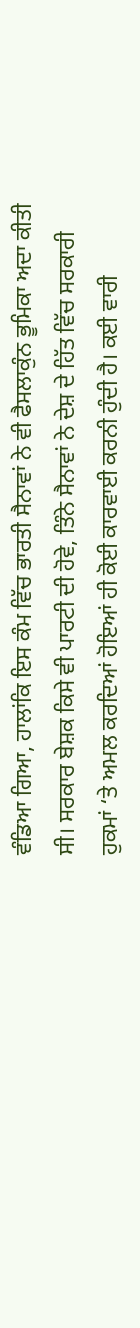ਵੰਡਿਆ ਗਿਆ, ਹਾਲਾਂਕਿ ਇਸ ਕੰਮ ਵਿੱਚ ਭਾਰਤੀ ਸੈਨਾਵਾਂ ਨੇ ਵੀ ਫੈਸਲਾਕੁੰਨ ਭੂਮਿਕਾ ਅਦਾ ਕੀਤੀ ਸੀ। ਸਰਕਾਰ ਬੇਸ਼ਕ ਕਿਸੇ ਵੀ ਪਾਰਟੀ ਦੀ ਹੋਵੇ, ਤਿੰਨੇ ਸੈਨਾਵਾਂ ਨੇ ਦੇਸ਼ ਦੇ ਹਿੱਤ ਵਿੱਚ ਸਰਕਾਰੀ ਹੁਕਮਾਂ ‘ਤੇ ਅਮਲ ਕਰਦਿਆਂ ਹੋਇਆਂ ਹੀ ਕੋਈ ਕਾਰਵਾਈ ਕਰਨੀ ਹੁੰਦੀ ਹੈ। ਕਈ ਵਾਰੀ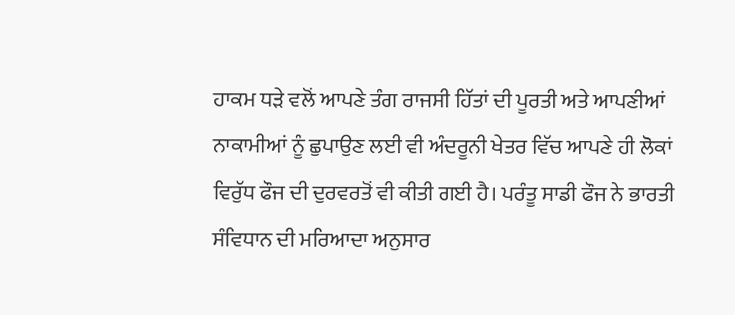ਹਾਕਮ ਧੜੇ ਵਲੋਂ ਆਪਣੇ ਤੰਗ ਰਾਜਸੀ ਹਿੱਤਾਂ ਦੀ ਪੂਰਤੀ ਅਤੇ ਆਪਣੀਆਂ ਨਾਕਾਮੀਆਂ ਨੂੰ ਛੁਪਾਉਣ ਲਈ ਵੀ ਅੰਦਰੂਨੀ ਖੇਤਰ ਵਿੱਚ ਆਪਣੇ ਹੀ ਲੋਕਾਂ ਵਿਰੁੱਧ ਫੌਜ ਦੀ ਦੁਰਵਰਤੋਂ ਵੀ ਕੀਤੀ ਗਈ ਹੈ। ਪਰੰਤੂ ਸਾਡੀ ਫੌਜ ਨੇ ਭਾਰਤੀ ਸੰਵਿਧਾਨ ਦੀ ਮਰਿਆਦਾ ਅਨੁਸਾਰ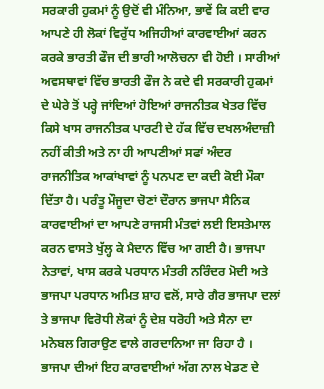ਸਰਕਾਰੀ ਹੁਕਮਾਂ ਨੂੰ ਉਦੋਂ ਵੀ ਮੰਨਿਆ, ਭਾਵੇਂ ਕਿ ਕਈ ਵਾਰ ਆਪਣੇ ਹੀ ਲੋਕਾਂ ਵਿਰੁੱਧ ਅਜਿਹੀਆਂ ਕਾਰਵਾਈਆਂ ਕਰਨ ਕਰਕੇ ਭਾਰਤੀ ਫੌਜ ਦੀ ਭਾਰੀ ਆਲੋਚਨਾ ਵੀ ਹੋਈ । ਸਾਰੀਆਂ ਅਵਸਥਾਵਾਂ ਵਿੱਚ ਭਾਰਤੀ ਫੌਜ ਨੇ ਕਦੇ ਵੀ ਸਰਕਾਰੀ ਹੁਕਮਾਂ ਦੇ ਘੇਰੇ ਤੋਂ ਪਰ੍ਹੇ ਜਾਂਦਿਆਂ ਹੋਇਆਂ ਰਾਜਨੀਤਕ ਖੇਤਰ ਵਿੱਚ ਕਿਸੇ ਖਾਸ ਰਾਜਨੀਤਕ ਪਾਰਟੀ ਦੇ ਹੱਕ ਵਿੱਚ ਦਖਲਅੰਦਾਜ਼ੀ ਨਹੀਂ ਕੀਤੀ ਅਤੇ ਨਾ ਹੀ ਆਪਣੀਆਂ ਸਫਾਂ ਅੰਦਰ ਰਾਜਨੀਤਿਕ ਆਕਾਂਖਾਵਾਂ ਨੂੰ ਪਨਪਣ ਦਾ ਕਦੀ ਕੋਈ ਮੌਕਾ ਦਿੱਤਾ ਹੈ। ਪਰੰਤੂ ਮੌਜੂਦਾ ਚੋਣਾਂ ਦੌਰਾਨ ਭਾਜਪਾ ਸੈਨਿਕ ਕਾਰਵਾਈਆਂ ਦਾ ਆਪਣੇ ਰਾਜਸੀ ਮੰਤਵਾਂ ਲਈ ਇਸਤੇਮਾਲ ਕਰਨ ਵਾਸਤੇ ਖੁੱਲ੍ਹ ਕੇ ਮੈਦਾਨ ਵਿੱਚ ਆ ਗਈ ਹੈ। ਭਾਜਪਾ ਨੇਤਾਵਾਂ, ਖਾਸ ਕਰਕੇ ਪਰਧਾਨ ਮੰਤਰੀ ਨਰਿੰਦਰ ਮੋਦੀ ਅਤੇ ਭਾਜਪਾ ਪਰਧਾਨ ਅਮਿਤ ਸ਼ਾਹ ਵਲੋਂ, ਸਾਰੇ ਗੈਰ ਭਾਜਪਾ ਦਲਾਂ ਤੇ ਭਾਜਪਾ ਵਿਰੋਧੀ ਲੋਕਾਂ ਨੂੰ ਦੇਸ਼ ਧਰੋਹੀ ਅਤੇ ਸੈਨਾ ਦਾ ਮਨੋਬਲ ਗਿਰਾਉਣ ਵਾਲੇ ਗਰਦਾਨਿਆ ਜਾ ਰਿਹਾ ਹੈ । ਭਾਜਪਾ ਦੀਆਂ ਇਹ ਕਾਰਵਾਈਆਂ ਅੱਗ ਨਾਲ ਖੇਡਣ ਦੇ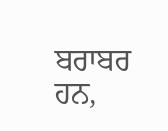ਬਰਾਬਰ ਹਨ,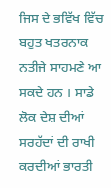ਜਿਸ ਦੇ ਭਵਿੱਖ ਵਿੱਚ ਬਹੁਤ ਖਤਰਨਾਕ ਨਤੀਜੇ ਸਾਹਮਣੇ ਆ ਸਕਦੇ ਹਨ । ਸਾਡੇ ਲੋਕ ਦੇਸ਼ ਦੀਆਂ ਸਰਹੱਦਾਂ ਦੀ ਰਾਖੀ ਕਰਦੀਆਂ ਭਾਰਤੀ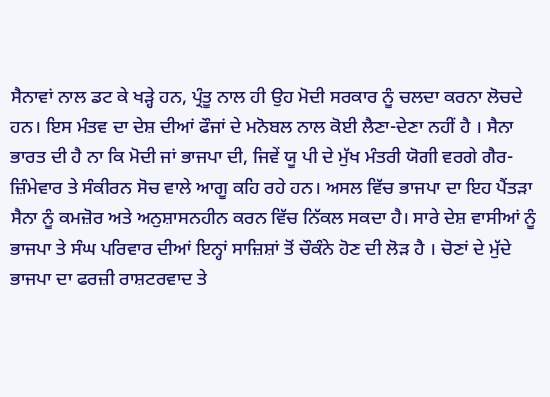ਸੈਨਾਵਾਂ ਨਾਲ ਡਟ ਕੇ ਖੜ੍ਹੇ ਹਨ, ਪ੍ਰੰਤੂ ਨਾਲ ਹੀ ਉਹ ਮੋਦੀ ਸਰਕਾਰ ਨੂੰ ਚਲਦਾ ਕਰਨਾ ਲੋਚਦੇ ਹਨ। ਇਸ ਮੰਤਵ ਦਾ ਦੇਸ਼ ਦੀਆਂ ਫੌਜਾਂ ਦੇ ਮਨੋਬਲ ਨਾਲ ਕੋਈ ਲੈਣਾ-ਦੇਣਾ ਨਹੀਂ ਹੈ । ਸੈਨਾ ਭਾਰਤ ਦੀ ਹੈ ਨਾ ਕਿ ਮੋਦੀ ਜਾਂ ਭਾਜਪਾ ਦੀ, ਜਿਵੇਂ ਯੂ ਪੀ ਦੇ ਮੁੱਖ ਮੰਤਰੀ ਯੋਗੀ ਵਰਗੇ ਗੈਰ-ਜ਼ਿੰਮੇਵਾਰ ਤੇ ਸੰਕੀਰਨ ਸੋਚ ਵਾਲੇ ਆਗੂ ਕਹਿ ਰਹੇ ਹਨ। ਅਸਲ ਵਿੱਚ ਭਾਜਪਾ ਦਾ ਇਹ ਪੈਂਤੜਾ ਸੈਨਾ ਨੂੰ ਕਮਜ਼ੋਰ ਅਤੇ ਅਨੁਸ਼ਾਸਨਹੀਨ ਕਰਨ ਵਿੱਚ ਨਿੱਕਲ ਸਕਦਾ ਹੈ। ਸਾਰੇ ਦੇਸ਼ ਵਾਸੀਆਂ ਨੂੰ ਭਾਜਪਾ ਤੇ ਸੰਘ ਪਰਿਵਾਰ ਦੀਆਂ ਇਨ੍ਹਾਂ ਸਾਜ਼ਿਸ਼ਾਂ ਤੋਂ ਚੌਕੰਨੇ ਹੋਣ ਦੀ ਲੋੜ ਹੈ । ਚੋਣਾਂ ਦੇ ਮੁੱਦੇ ਭਾਜਪਾ ਦਾ ਫਰਜ਼ੀ ਰਾਸ਼ਟਰਵਾਦ ਤੇ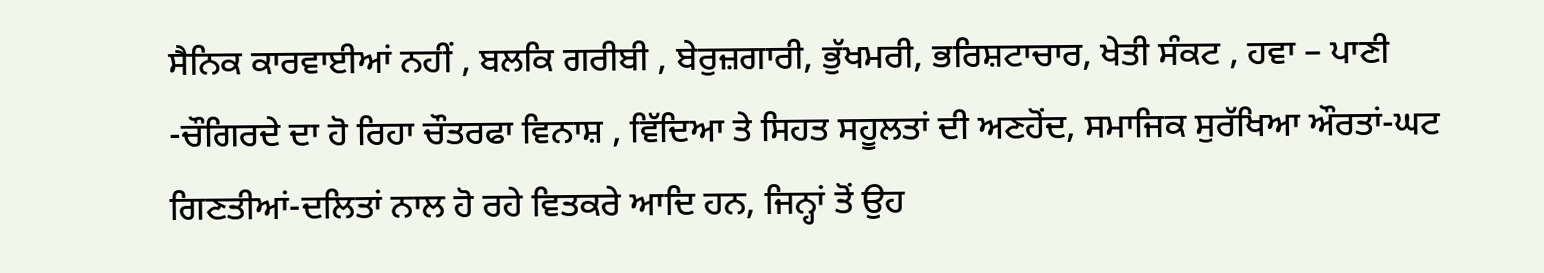ਸੈਨਿਕ ਕਾਰਵਾਈਆਂ ਨਹੀਂ , ਬਲਕਿ ਗਰੀਬੀ , ਬੇਰੁਜ਼ਗਾਰੀ, ਭੁੱਖਮਰੀ, ਭਰਿਸ਼ਟਾਚਾਰ, ਖੇਤੀ ਸੰਕਟ , ਹਵਾ – ਪਾਣੀ -ਚੌਗਿਰਦੇ ਦਾ ਹੋ ਰਿਹਾ ਚੌਤਰਫਾ ਵਿਨਾਸ਼ , ਵਿੱਦਿਆ ਤੇ ਸਿਹਤ ਸਹੂਲਤਾਂ ਦੀ ਅਣਹੋਂਦ, ਸਮਾਜਿਕ ਸੁਰੱਖਿਆ ਔਰਤਾਂ-ਘਟ ਗਿਣਤੀਆਂ-ਦਲਿਤਾਂ ਨਾਲ ਹੋ ਰਹੇ ਵਿਤਕਰੇ ਆਦਿ ਹਨ, ਜਿਨ੍ਹਾਂ ਤੋਂ ਉਹ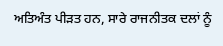ਅਤਿਅੰਤ ਪੀੜਤ ਹਨ, ਸਾਰੇ ਰਾਜਨੀਤਕ ਦਲਾਂ ਨੂੰ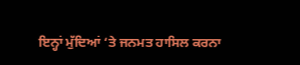ਇਨ੍ਹਾਂ ਮੁੱਦਿਆਂ ‘ਤੇ ਜਨਮਤ ਹਾਸਿਲ ਕਰਨਾ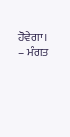ਹੋਵੇਗਾ।
– ਮੰਗਤ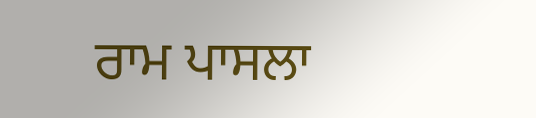ਰਾਮ ਪਾਸਲਾ